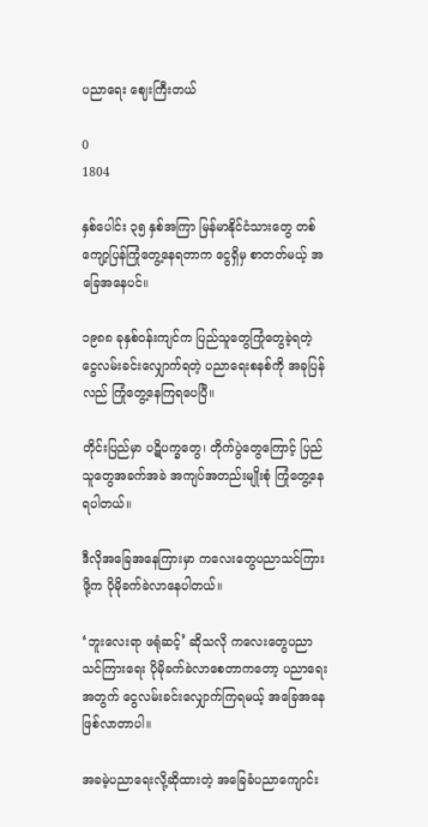ပညာရေး ဈေးကြီးတယ်

0
1804

နှစ်ပေါင်း ၃၅ နှစ်အကြာ မြန်မာနိုင်ငံသားတွေ တစ်ကျော့ပြန်ကြုံတွေ့နေရတာက ငွေရှိမှ စာတတ်မယ့် အခြေအနေပင်။

၁၉၈၈ ခုနှစ်ဝန်းကျင်က ပြည်သူတွေကြုံတွေခဲ့ရတဲ့ ငွေလမ်းခင်းလျှောက်ရတဲ့ ပညာရေးစနစ်ကို အခုပြန်လည် ကြုံတွေ့နေကြရပေပြီ။

တိုင်းပြည်မှာ ပဋိပက္ခတွေ၊ တိုက်ပွဲတွေကြောင့် ပြည်သူတွေအခက်အခဲ အကျပ်အတည်းမျိုးစုံ ကြုံတွေ့နေရပါတယ်။

ဒီလိုအခြေအနေကြားမှာ ကလေးတွေပညာသင်ကြားဖို့က ပိုမိုခက်ခဲလာနေပါတယ်။

‘ဘူးလေးရာ ဖရုံဆင့်’ ဆိုသလို ကလေးတွေပညာသင်ကြားရေး ပိုမိုခက်ခဲလာစေတာကတော့ ပညာရေးအတွက် ငွေလမ်းခင်းလျှောက်ကြရမယ့် အခြေအနေ ဖြစ်လာတာပါ။

အခမဲ့ပညာရေးလို့ဆိုထားတဲ့ အခြေခံပညာကျောင်း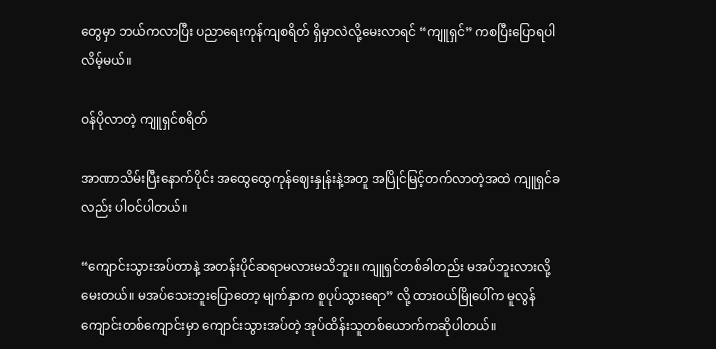တွေမှာ ဘယ်ကလာပြီး ပညာရေးကုန်ကျစရိတ် ရှိမှာလဲလို့မေးလာရင် “ကျူရှင်” ကစပြီးပြောရပါလိမ့်မယ်။

ဝန်ပိုလာတဲ့ ကျူရှင်စရိတ်

အာဏာသိမ်းပြီးနောက်ပိုင်း အထွေထွေကုန်ဈေးနှုန်းနဲ့အတူ အပြိုင်မြင့်တက်လာတဲ့အထဲ ကျူရှင်ခလည်း ပါဝင်ပါတယ်။

“ကျောင်းသွားအပ်တာနဲ့ အတန်းပိုင်ဆရာမလားမသိဘူး။ ကျူရှင်တစ်ခါတည်း မအပ်ဘူးလားလို့ မေးတယ်။ မအပ်သေးဘူးပြောတော့ မျက်နှာက စူပုပ်သွားရော” လို့ ထားဝယ်မြိုပေါ်က မူလွန်ကျောင်းတစ်ကျောင်းမှာ ကျောင်းသွားအပ်တဲ့ အုပ်ထိန်းသူတစ်ယောက်ကဆိုပါတယ်။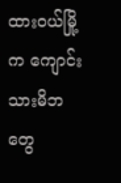ထားဝယ်မြို့က ကျောင်းသားမိဘတွေ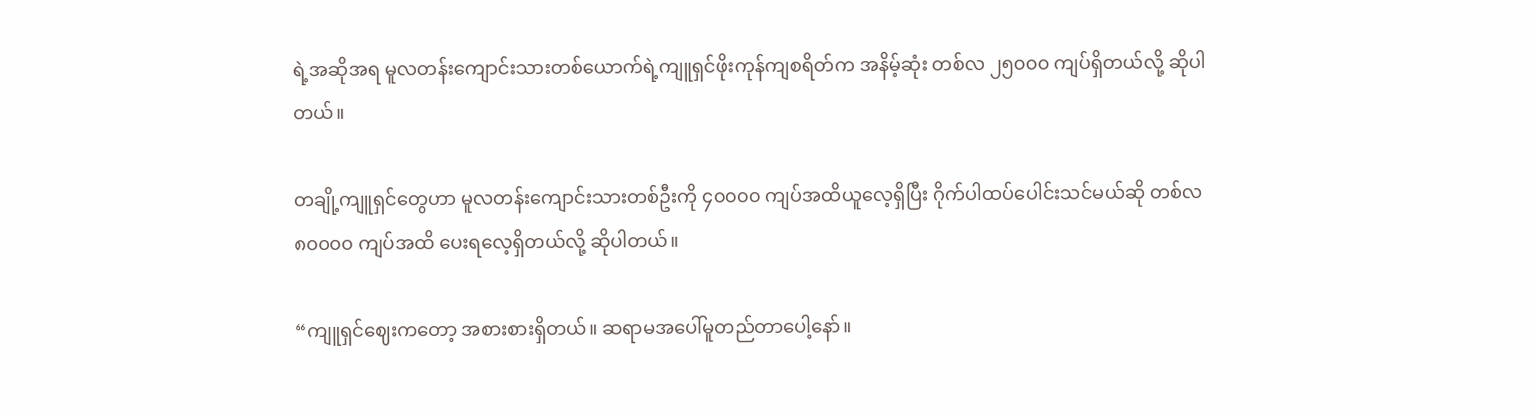ရဲ့အဆိုအရ မူလတန်းကျောင်းသားတစ်ယောက်ရဲ့ကျူရှင်ဖိုးကုန်ကျစရိတ်က အနိမ့်ဆုံး တစ်လ ၂၅၀၀၀ ကျပ်ရှိတယ်လို့ ဆိုပါတယ်။

တချို့ကျူရှင်တွေဟာ မူလတန်းကျောင်းသားတစ်ဦးကို ၄၀၀၀၀ ကျပ်အထိယူလေ့ရှိပြီး ဂိုက်ပါထပ်ပေါင်းသင်မယ်ဆို တစ်လ ၈၀၀၀၀ ကျပ်အထိ ပေးရလေ့ရှိတယ်လို့ ဆိုပါတယ်။

“ကျူရှင်ဈေးကတော့ အစားစားရှိတယ်။ ဆရာမအပေါ်မူတည်တာပေါ့နော်။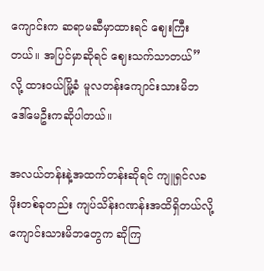ကျောင်းက ဆရာမဆီမှာထားရင် ဈေးကြီးတယ်။ အပြင်မှာဆိုရင် ဈေးသက်သာတယ်” လို့ ထားဝယ်မြို့ခံ မူလတန်းကျောင်းသားမိဘ ဒေါ်မေဦးကဆိုပါတယ်။

အလယ်တန်းနဲ့အထက်တန်းဆိုရင် ကျူရှင်လခဖိုးတစ်ခုတည်း ကျပ်သိန်းဂဏန်းအထိရှိတယ်လို့ ကျောင်းသားမိဘတွေက ဆိုကြ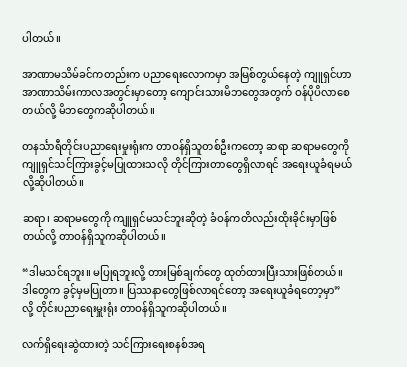ပါတယ်။

အာဏာမသိမ်ခင်ကတည်းက ပညာရေးလောကမှာ အမြစ်တွယ်နေတဲ့ ကျူရှင်ဟာ အာဏာသိမ်းကာလအတွင်းမှာတော့ ကျောင်းသားမိဘတွေအတွက် ဝန်ပိုပိလာစေတယ်လို့ မိဘတွေကဆိုပါတယ်။

တနင်္သာရီတိုင်းပညာရေးမှုးရုံးက တာဝန်ရှိသူတစ်ဦးကတော့ ဆရာ ဆရာမတွေကို ကျူရှင်သင်ကြားခွင့်မပြုထားသလို တိုင်ကြားတာတွေရှိလာရင် အရေးယူခံရမယ်လို့ဆိုပါတယ်။

ဆရာ၊ ဆရာမတွေကို ကျူရှင်မသင်ဘူးဆိုတဲ့ ခံဝန်ကတိလည်းထိုးခိုင်းမှာဖြစ်တယ်လို့ တာဝန်ရှိသူကဆိုပါတယ်။

“ဒါမသင်ရဘူး။ မပြုရဘူးလို့ တားမြစ်ချက်တွေ ထုတ်ထားပြီးသားဖြစ်တယ်။ ဒါတွေက ခွင့်မှမပြုတာ။ ပြဿနာတွေဖြစ်လာရင်တော့ အရေးယူခံရတော့မှာ” လို့ တိုင်းပညာရေးမှူးရုံး တာဝန်ရှိသူကဆိုပါတယ်။

လက်ရှိရေးဆွဲထားတဲ့ သင်ကြားရေးစနစ်အရ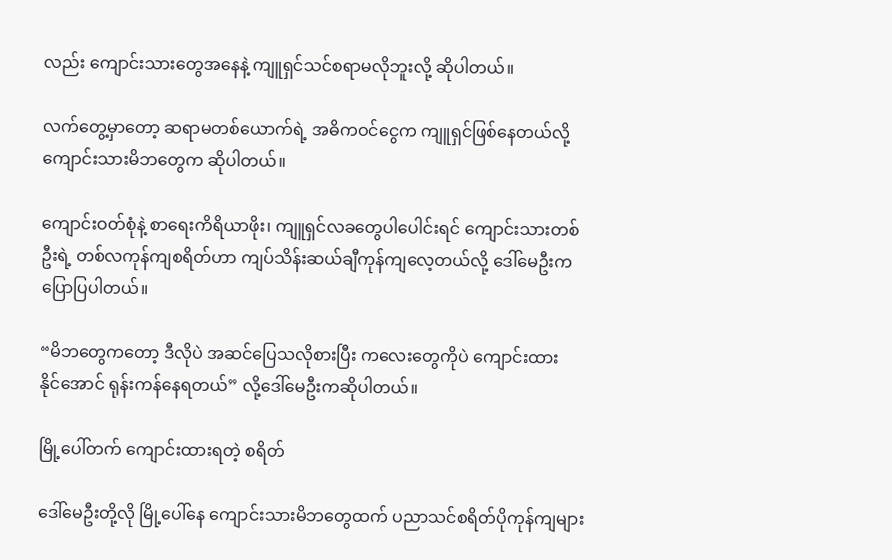လည်း ကျောင်းသား‌တွေအနေနဲ့ ကျူရှင်သင်စရာမလိုဘူးလို့ ဆိုပါတယ်။

လက်တွေ့မှာတော့ ဆရာမတစ်ယောက်ရဲ့ အဓိကဝင်ငွေက ကျူရှင်ဖြစ်နေတယ်လို့ ကျောင်းသားမိဘတွေက ဆိုပါတယ်။

ကျောင်းဝတ်စုံနဲ့ စာရေးကိရိယာဖိုး၊ ကျူရှင်လခတွေပါပေါင်းရင် ကျောင်းသားတစ်ဦးရဲ့ တစ်လကုန်ကျစရိတ်ဟာ ကျပ်သိန်းဆယ်ချီကုန်ကျလေ့တယ်လို့ ဒေါ်မေဦးကပြောပြပါတယ်။

“မိဘတွေကတော့ ဒီလိုပဲ အဆင်ပြေသလိုစားပြီး ကလေးတွေကိုပဲ ကျောင်းထားနိုင်‌အောင် ရုန်းကန်နေရတယ်” လို့ဒေါ်မေဦးကဆိုပါတယ်။

မြို့ပေါ်တက် ကျောင်းထားရတဲ့ စရိတ်

ဒေါ်မေဦးတို့လို မြို့ပေါ်နေ ကျောင်းသားမိဘတွေထက် ပညာသင်စရိတ်ပိုကုန်ကျများ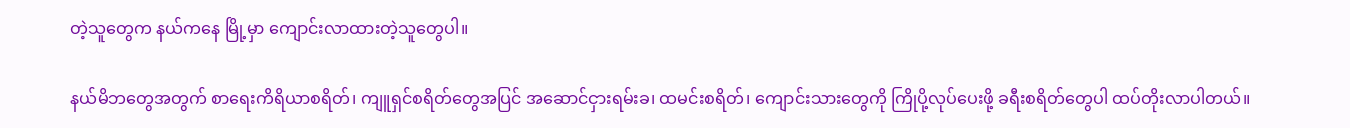တဲ့သူတွေက နယ်ကနေ မြို့မှာ ကျောင်းလာထားတဲ့သူတွေပါ။

နယ်မိဘတွေအတွက် စာရေးကိရိယာစရိတ်၊ ကျူရှင်စရိတ်တွေအပြင် အဆောင်ငှားရမ်းခ၊ ထမင်းစရိတ်၊ ကျောင်းသားတွေကို ကြိုပို့လုပ်ပေးဖို့ ခရီးစရိတ်တွေပါ ထပ်တိုးလာပါတယ်။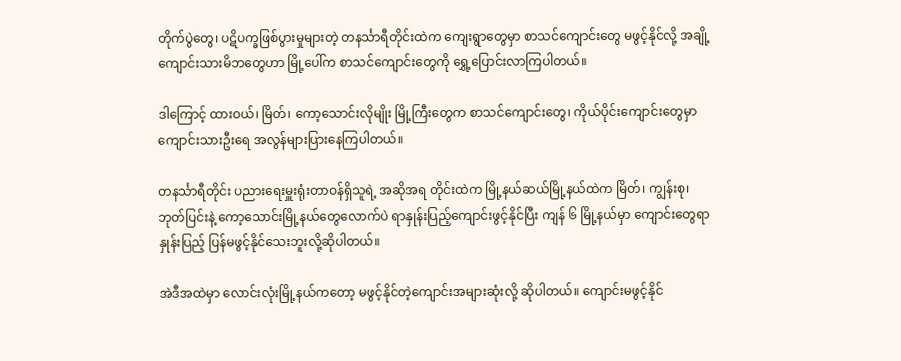တိုက်ပွဲတွေ၊ ပဋိပက္ခဖြစ်ပွားမှုများတဲ့ တနင်္သာရီတိုင်းထဲက ကျေးရွာတွေမှာ စာသင်ကျောင်းတွေ မဖွင့်နိုင်လို့ အချို့ကျောင်းသားမိဘတွေဟာ မြို့ပေါ်က စာသင်ကျောင်းတွေကို‌ ရွှေ့ပြောင်းလာကြပါတယ်။

ဒါကြောင့် ထားဝယ်၊ မြိတ်၊ ကော့သောင်းလိုမျိုး မြို့ကြီးတွေက စာသင်ကျောင်းတွေ၊ ကိုယ်ပိုင်းကျောင်းတွေမှာ ကျောင်းသားဦးရေ အလွန်များပြားနေကြပါတယ်။

တနင်္သာရီတိုင်း ပညားရေးမှူးရုံးတာဝန်ရှိသူရဲ့ အဆိုအရ တိုင်းထဲက မြို့နယ်ဆယ်မြို့နယ်ထဲက မြိတ်၊ ကျွန်းစု၊ ဘုတ်ပြင်းနဲ့ ကော့သောင်းမြို့နယ်တွေလောက်ပဲ ရာနှုန်းပြည့်ကျောင်းဖွင့်နိုင်ပြီး ကျန် ၆ မြို့နယ်မှာ ကျောင်းတွေရာနှုန်းပြည့် ပြန်မဖွင့်နိုင်သေးဘူးလို့ဆိုပါတယ်။

အဲဒီအထဲမှာ လောင်းလုံးမြို့နယ်ကတော့ မဖွင့်နိုင်တဲ့ကျောင်းအများဆုံးလို့ ဆိုပါတယ်။ ကျောင်းမဖွင့်နိုင်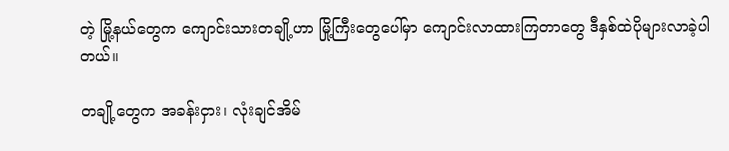တဲ့ မြို့နယ်တွေက ကျောင်းသားတချို့ဟာ မြို့ကြီးတွေပေါ်‌မှာ ကျောင်းလာထားကြတာတွေ ဒီနှစ်ထဲပိုများလာခဲ့ပါတယ်။

တချို့တွေက အခန်းငှား၊ လုံးချင်အိမ်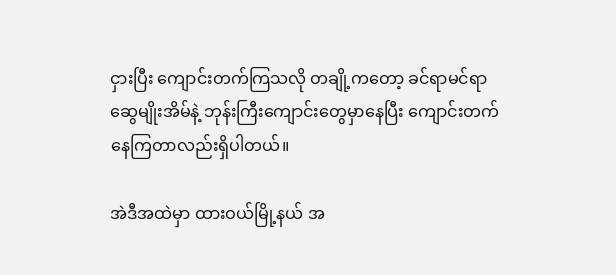ငှားပြီး ကျောင်းတက်ကြသလို တချို့ကတော့ ခင်ရာမင်ရာဆွေမျိုးအိမ်နဲ့ ဘုန်းကြီးကျောင်းတွေမှာနေပြီး ကျောင်းတက်နေကြတာလည်းရှိပါတယ်။

အဲဒီအထဲမှာ ထားဝယ်မြို့နယ် ‌အ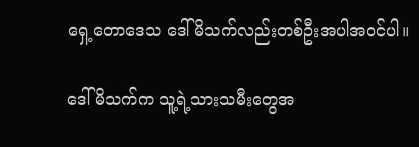ရှေ့တောဒေသ ဒေါ်မိသက်လည်းတစ်ဦးအပါအဝင်ပါ။

ဒေါ်မိသက်က သူ့ရဲ့သားသမီးတွေအ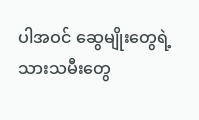ပါအဝင် ဆွေမျိုးတွေရဲ့ သားသမီးတွေ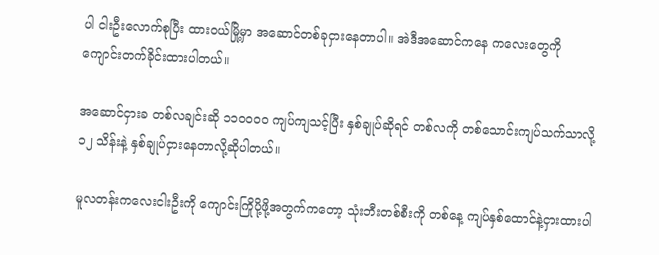ပါ ငါးဦးလောက်စုပြီး ထားဝယ်မြို့မှာ အဆောင်တစ်ခုငှားနေတာပါ။ အဲဒီအဆောင်ကနေ ကလေးတွေကို ကျောင်းတက်ခိုင်းထားပါတယ်။

အဆောင်ငှားခ တစ်လချင်းဆို ၁၁၀၀၀၀ ကျပ်ကျသင့်ပြီး နှစ်ချုပ်ဆိုရင် တစ်လကို တစ်သောင်းကျပ်သက်သာလို့ ၁၂ သိန်းနဲ့ နှစ်ချုပ်ငှားနေတာလို့ဆိုပါတယ်။

မူလတန်းကလေးငါးဦးကို ကျောင်းကြိုပို့ဖို့အတွက်ကတော့ သုံးဘီးတစ်စီးကို တစ်နေ့ ကျပ်နှစ်ထောင်နဲ့ငှားထားပါ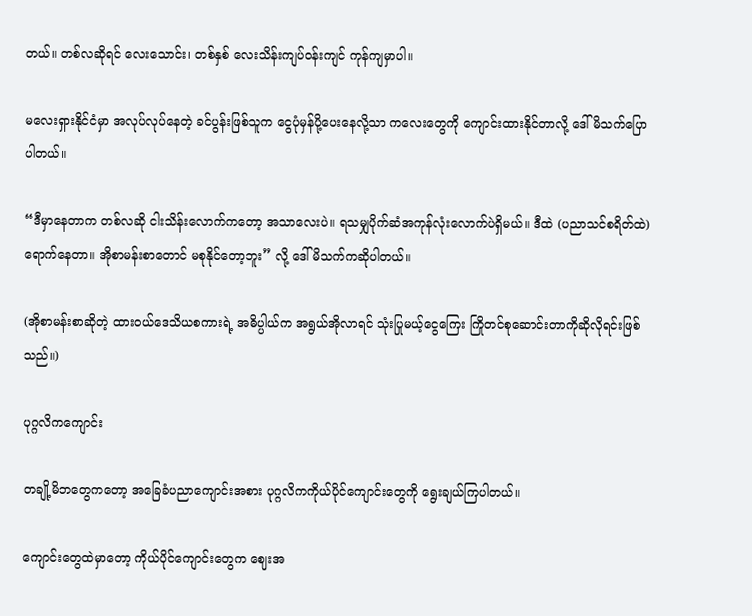တယ်။ တစ်လဆိုရင် လေးသောင်း၊ တစ်နှစ် လေးသိန်းကျပ်ဝန်းကျင် ကုန်ကျမှာပါ။

မလေးရှားနိုင်ငံမှာ အလုပ်လုပ်နေတဲ့ ခင်ပွန်းဖြစ်သူက ငွေပုံမှန်ပို့ပေးနေလို့သာ ကလေးတွေကို ကျောင်းထားနိုင်တာလို့ ဒေါ်မိသက်ပြောပါတယ်။

“ဒီမှာနေတာက တစ်လဆို ငါးသိန်းလောက်ကတော့ အသာလေးပဲ။ ရသမျှပိုက်ဆံအကုန်လုံးလောက်ပဲရှိမယ်။ ဒီထဲ (ပညာသင်စရိတ်ထဲ) ရောက်နေတာ။ အိုစာမန်းစာတောင် မစုနိုင်တော့ဘူး” လို့ ဒေါ်မိသက်ကဆိုပါတယ်။

(အိုစာမန်းစာဆိုတဲ့ ထားဝယ်ဒေသိယစကားရဲ့ အဓိပ္ပါယ်က အရွယ်အိုလာရင် သုံးပြုမယ့်ငွေကြေး ကြိုတင်စုဆောင်းတာကိုဆိုလိုရင်းဖြစ်သည်။)

ပုဂ္ဂလိကကျောင်း

တချို့မိဘတွေကတော့ အခြေခံပညာကျောင်းအစား ပုဂ္ဂလိကကိုယ်ပိုင်ကျောင်းတွေကို ရွေးချယ်ကြပါတယ်။

ကျောင်းတွေထဲမှာတော့ ကိုယ်ပိုင်ကျောင်းတွေက ဈေးအ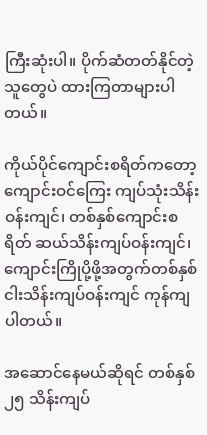ကြီးဆုံးပါ။ ပိုက်ဆံတတ်နိုင်တဲ့သူတွေပဲ ထားကြတာများပါတယ်။

ကိုယ်ပိုင်ကျောင်းစရိတ်ကတော့ ကျောင်းဝင်ကြေး ကျပ်သုံးသိန်းဝန်းကျင်၊ တစ်နှစ်ကျောင်းစရိတ် ဆယ်သိန်းကျပ်ဝန်းကျင်၊ ကျောင်းကြိုပို့ဖို့အတွက်တစ်နှစ် ငါးသိန်းကျပ်ဝန်းကျင် ကုန်ကျပါတယ်။

အဆောင်နေမယ်ဆိုရင် တစ်နှစ် ၂၅ သိန်းကျပ်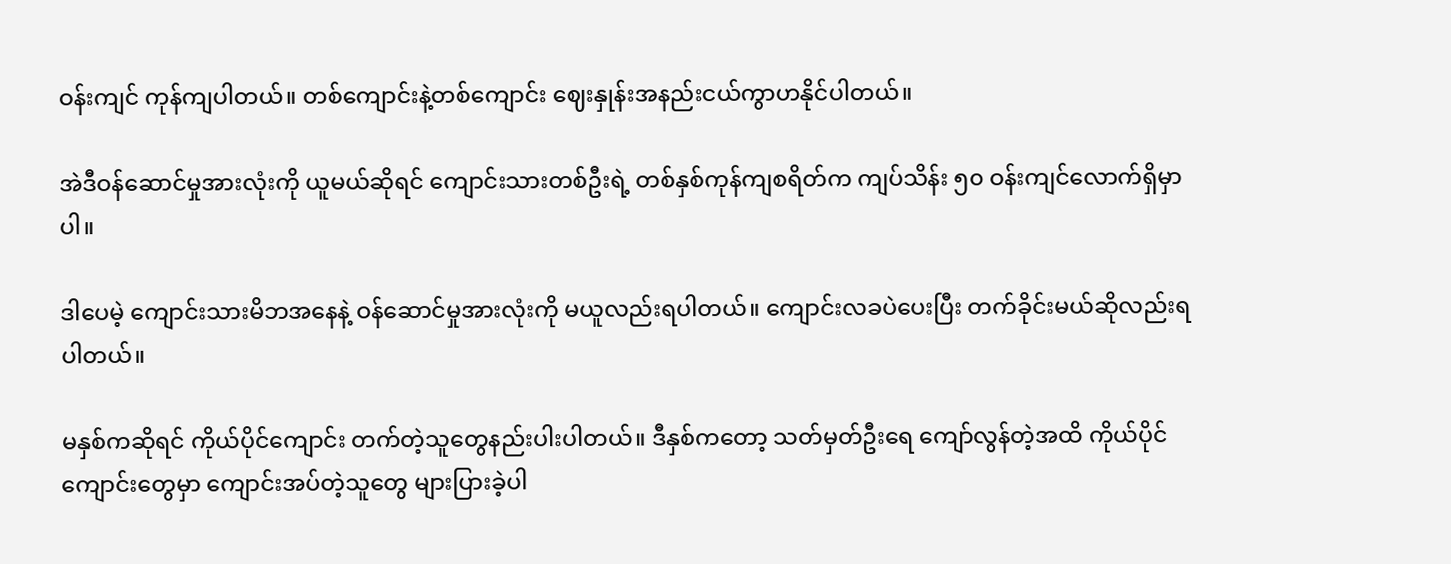ဝန်းကျင် ကုန်ကျပါတယ်။ တစ်ကျောင်းနဲ့တစ်ကျောင်း ဈေးနှုန်းအနည်းငယ်ကွာဟနိုင်ပါတယ်။

အဲဒီဝန်ဆောင်မှုအားလုံးကို ယူမယ်ဆိုရင် ကျောင်းသားတစ်ဦးရဲ့ တစ်နှစ်ကုန်ကျစရိတ်က ကျပ်သိန်း ၅၀ ဝန်းကျင်လောက်ရှိမှာပါ။

ဒါပေမဲ့ ကျောင်းသားမိဘအနေနဲ့ ဝန်ဆောင်မှုအားလုံးကို မယူလည်းရပါတယ်။ ကျောင်းလခပဲပေးပြီး တက်ခိုင်းမယ်ဆိုလည်းရပါတယ်။

မနှစ်ကဆိုရင် ကိုယ်ပိုင်ကျောင်း တက်တဲ့သူတွေနည်းပါးပါတယ်။ ဒီနှစ်ကတော့ သတ်မှတ်ဦးရေ ကျော်လွန်တဲ့အထိ ကိုယ်ပိုင်ကျောင်းတွေမှာ ကျောင်းအပ်တဲ့သူတွေ များပြားခဲ့ပါ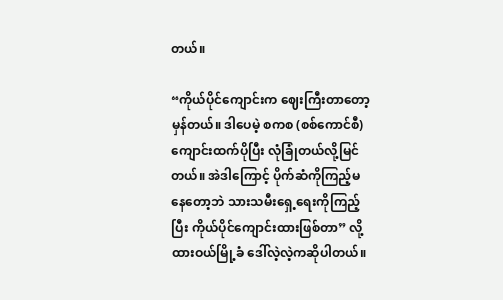တယ်။

“ကိုယ်ပိုင်ကျောင်းက ဈေးကြီးတာတော့မှန်တယ်။ ဒါပေမဲ့ စကစ (စစ်ကောင်စီ) ကျောင်းထက်ပိုပြီး လုံခြုံတယ်လို့မြင်တယ်။ အဲဒါကြောင့် ပိုက်ဆံကိုကြည့်မနေတော့ဘဲ သားသမီးရှေ့ရေးကိုကြည့်ပြီး ကိုယ်ပိုင်ကျောင်းထားဖြစ်တာ” လို့ ထားဝယ်မြို့ခံ ဒေါ်လဲ့လဲ့ကဆိုပါတယ်။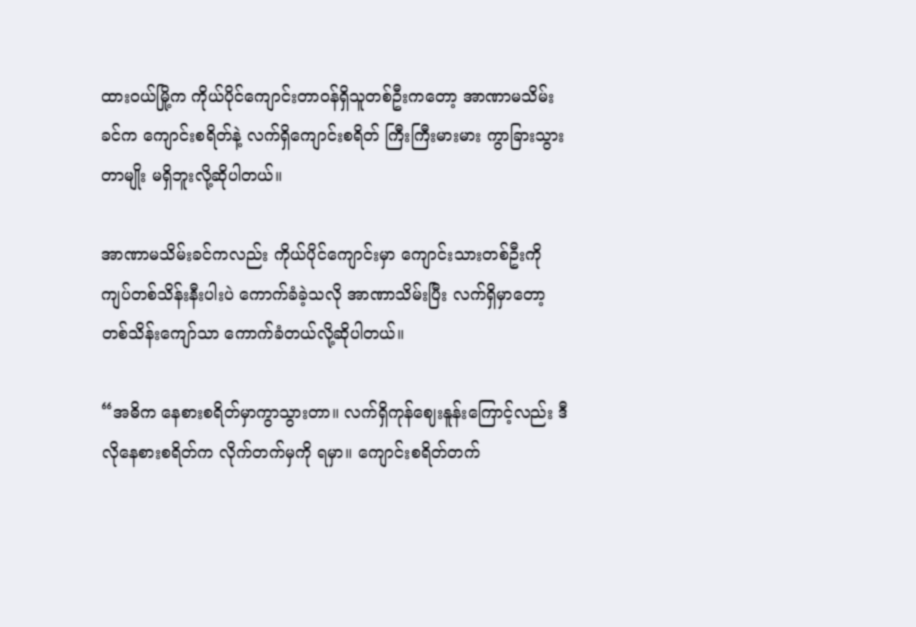ထားဝယ်မြို့က ကိုယ်ပိုင်ကျောင်းတာဝန်ရှိသူတစ်ဦးကတော့ အာဏာမသိမ်းခင်က ကျောင်းစရိတ်နဲ့ လက်ရှိကျောင်းစရိတ် ကြီးကြီးမားမား ကွာခြားသွားတာမျိုး မရှိဘူးလို့ဆိုပါတယ်။

အာဏာမသိမ်းခင်ကလည်း ကိုယ်ပိုင်ကျောင်းမှာ ကျောင်းသားတစ်ဦးကို ကျပ်တစ်သိန်းနီးပါးပဲ ကောက်ခံခဲ့သလို အာဏာသိမ်းပြီး လက်ရှိမှာတော့ တစ်သိန်းကျော်သာ ကောက်ခံတယ်လို့ဆိုပါတယ်။

“အဓိက နေစားစရိတ်မှာကွာသွားတာ။ လက်ရှိကုန်ဈေးနူန်းကြောင့်လည်း ဒီလိုနေစားစရိတ်က လိုက်တက်မှကို ရမှာ။ ကျောင်းစရိတ်တက်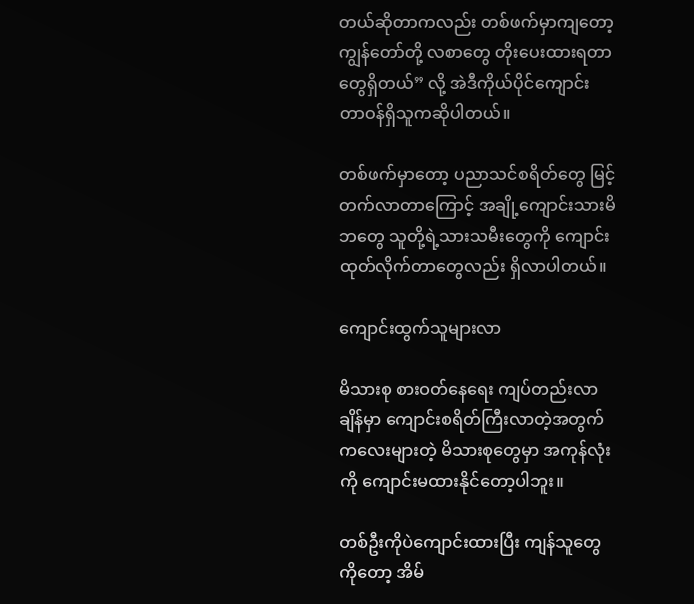တယ်ဆိုတာကလည်း တစ်ဖက်မှာကျတော့ ကျွန်တော်တို့ လစာတွေ တိုးပေးထားရတာတွေရှိတယ်” လို့ အဲဒီကိုယ်ပိုင်ကျောင်း တာဝန်ရှိသူကဆိုပါတယ်။

တစ်ဖက်မှာတော့ ပညာသင်စရိတ်တွေ မြင့်တက်လာတာကြောင့် အချို့ကျောင်းသားမိဘတွေ သူတို့ရဲ့သားသမီးတွေကို ကျောင်းထုတ်လိုက်တာတွေလည်း ရှိလာပါတယ်။

ကျောင်းထွက်သူများလာ

မိသားစု စားဝတ်နေရေး ကျပ်တည်းလာချိန်မှာ ကျောင်းစရိတ်ကြီးလာတဲ့အတွက် ကလေးများတဲ့ မိသားစုတွေမှာ အကုန်လုံးကို ကျောင်းမထားနိုင်တော့ပါဘူး။

တစ်ဦးကိုပဲကျောင်းထားပြီး ကျန်သူတွေကိုတော့ အိမ်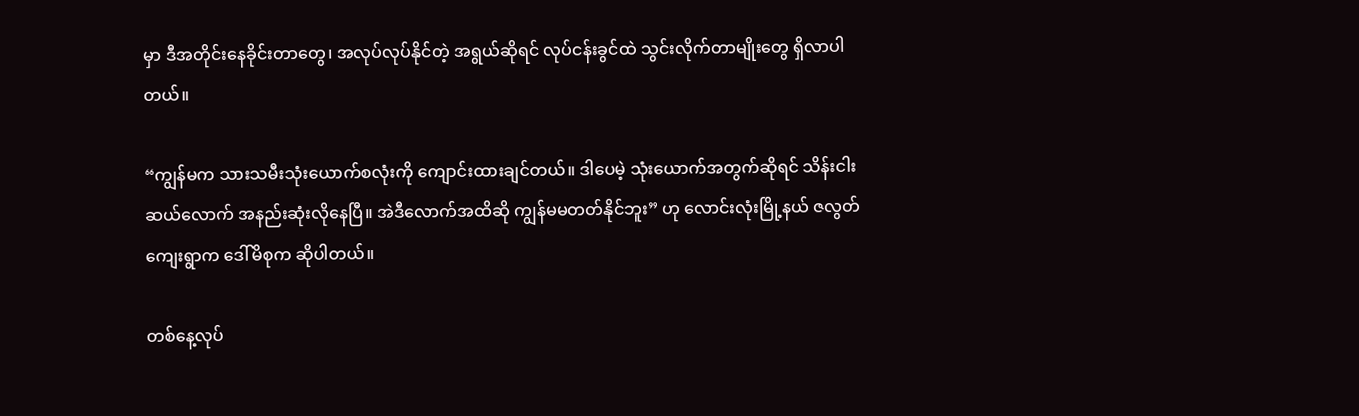မှာ ဒီအတိုင်းနေခိုင်းတာတွေ၊ အလုပ်လုပ်နိုင်တဲ့ အရွယ်ဆိုရင် လုပ်ငန်းခွင်ထဲ သွင်းလိုက်တာမျိုးတွေ ရှိလာပါတယ်။

“ကျွန်မက သားသမီးသုံးယောက်စလုံးကို ကျောင်းထားချင်တယ်။ ဒါပေမဲ့ သုံးယောက်အတွက်‌ဆိုရင် သိန်းငါးဆယ်လောက် အနည်းဆုံးလိုနေပြီ။ အဲဒီလောက်အထိဆို ကျွန်မမတတ်နိုင်ဘူး” ဟု လောင်းလုံးမြို့နယ် ဇလွတ်ကျေးရွာက ဒေါ်မိစုက ဆိုပါတယ်။

တစ်နေ့လုပ်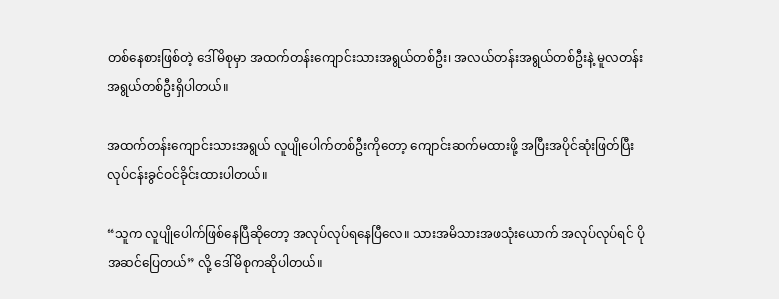တစ်နေစားဖြစ်တဲ့ ဒေါ်မိစုမှာ အထက်တန်းကျောင်းသားအရွယ်တစ်ဦး၊ အလယ်တန်းအရွယ်တစ်ဦးနဲ့ မူလတန်းအရွယ်တစ်ဦးရှိပါတယ်။

အထက်တန်းကျောင်းသားအရွယ် လူပျိုပေါက်တစ်ဦးကိုတော့ ကျောင်းဆက်မထားဖို့ အပြီးအပိုင်ဆုံးဖြတ်ပြီး လုပ်ငန်းခွင်ဝင်ခိုင်းထားပါတယ်။

“သူက လူပျိုပေါက်ဖြစ်နေပြီဆိုတော့ အလုပ်လုပ်ရနေပြီလေ။ သားအမိသားအဖသုံးယောက် အလုပ်လုပ်ရင် ပိုအဆင်ပြေတယ်” လို့ ဒေါ်မိစုကဆိုပါတယ်။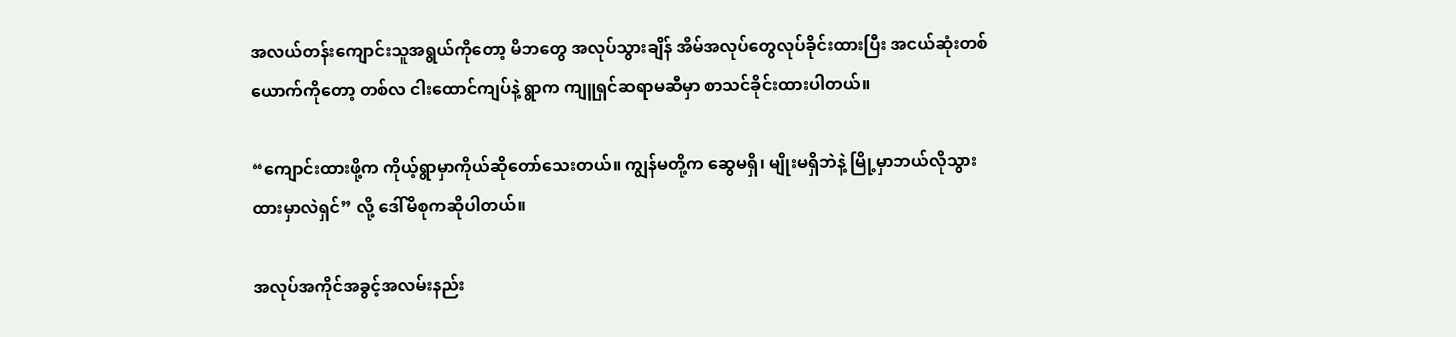အလယ်တန်းကျောင်းသူအရွယ်ကိုတော့ မိဘတွေ အလုပ်သွားချိန် အိမ်အလုပ်တွေလုပ်ခိုင်းထားပြီး အငယ်ဆုံးတစ်ယောက်ကိုတော့ တစ်လ ငါးထောင်ကျပ်နဲ့ ရွာက ကျူရှင်ဆရာမဆီမှာ စာသင်ခိုင်းထားပါတယ်။

“ကျောင်းထားဖို့က ကိုယ့်ရွာမှာကိုယ်ဆိုတော်သေးတယ်။ ကျွန်မတို့က ဆွေမရှိ၊ မျိုးမရှိဘဲနဲ့ မြို့မှာဘယ်လိုသွားထားမှာလဲရှင်” လို့ ဒေါ်မိစုကဆိုပါတယ်။

အလုပ်အကိုင်အခွင့်အလမ်းနည်း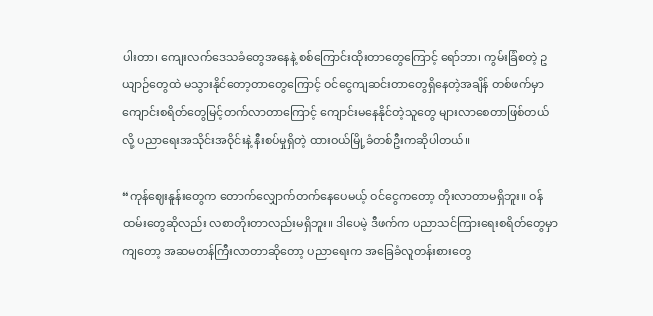ပါးတာ၊ ကျေးလက်ဒေသခံတွေအနေနဲ့ စစ်ကြောင်းထိုးတာတွေကြောင့် ရော်ဘာ၊ ကွမ်းခြံစတဲ့ ဥယျာဉ်တွေထဲ မသွားနိုင်တော့တာတွေကြောင့် ဝင်ငွေကျဆင်းတာတွေရှိနေတဲ့အချိန် တစ်ဖက်မှာ ကျောင်းစရိတ်တွေမြင့်တက်လာတာကြောင့် ကျောင်းမနေနိုင်တဲ့သူတွေ များလာစေတာဖြစ်တယ်လို့ ‌ပညာရေးအသိုင်းအဝိုင်းနဲ့ နီးစပ်မှုရှိတဲ့ ထားဝယ်မြို့ခံတစ်ဦးကဆိုပါတယ်။

“ကုန်ဈေးနူန်းတွေက တောက်‌လျှောက်တက်နေပေမယ့် ဝင်ငွေကတော့ တိုးလာတာမရှိဘူး။ ဝန်ထမ်းတွေဆိုလည်း လစာတိုးတာလည်းမရှိဘူး။ ဒါပေမဲ့ ဒီဖက်က ပညာသင်ကြားရေးစရိတ်တွေမှာကျတော့ အဆမတန်ကြီးလာတာဆိုတော့ ပညာရေးက အခြေခံလူတန်းစားတွေ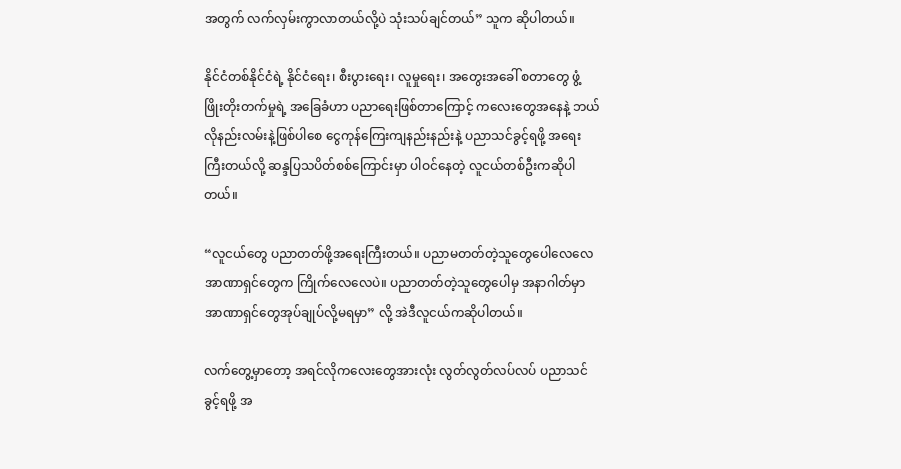အတွက် လက်လှမ်းကွာလာတယ်လို့ပဲ သုံးသပ်ချင်တယ်” သူက ဆိုပါတယ်။

နိုင်ငံတစ်နိုင်ငံရဲ့ နိုင်ငံရေး၊ စီးပွားရေး၊ လူမှုရေး၊ အတွေးအခေါ် စတာတွေ ဖွံ့ဖြိုးတိုးတက်မှုရဲ့ အခြေခံဟာ ပညာရေးဖြစ်တာကြောင့် ကလေးတွေအနေနဲ့ ဘယ်လိုနည်းလမ်းနဲ့ဖြစ်ပါစေ ငွေကုန်ကြေးကျနည်းနည်းနဲ့ ပညာသင်ခွင့်ရဖို့ အရေးကြီးတယ်လို့ ဆန္ဒပြသပိတ်စစ်ကြောင်းမှာ ပါဝင်နေတဲ့ လူငယ်တစ်ဦးကဆိုပါတယ်။

“လူငယ်တွေ ပညာတတ်ဖို့အရေးကြီးတယ်။ ပညာမတတ်တဲ့သူတွေပေါလေလေ အာဏာရှင်တွေက ကြိုက်လေလေပဲ။ ပညာတတ်တဲ့သူတွေပေါမှ အနာဂါတ်မှာ အာဏာရှင်တွေအုပ်ချုပ်လို့မရမှာ” လို့ အဲဒီလူငယ်ကဆိုပါတယ်။

လက်တွေ့မှာတော့ အရင်လိုကလေးတွေအားလုံး လွတ်လွတ်လပ်လပ် ပညာသင်ခွင့်ရဖို့ အ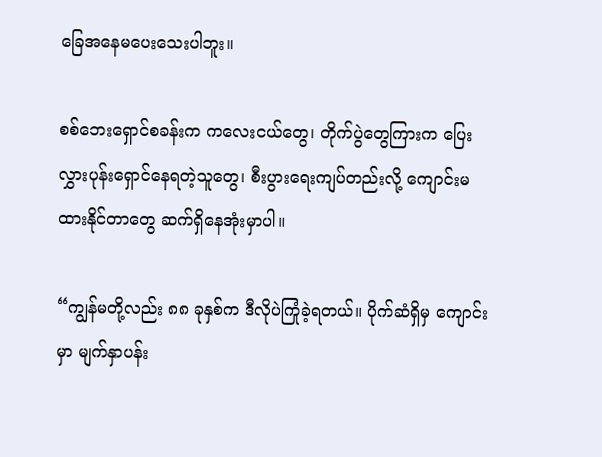ခြေအနေမပေးသေးပါဘူး။

စစ်ဘေးရှောင်စခန်းက ကလေးငယ်တွေ၊ တိုက်ပွဲတွေကြားက ပြေးလွှားပုန်းရှောင်နေရတဲ့သူတွေ၊ စီးပွားရေးကျပ်တည်းလို့ ကျောင်းမထားနိုင်တာတွေ ဆက်ရှိနေအုံးမှာပါ။

“ကျွန်မတို့လည်း ၈၈ ခုနှစ်က ဒီလိုပဲကြုံခဲ့ရတယ်။ ပိုက်ဆံရှိမှ ကျောင်းမှာ မျက်နှာပန်း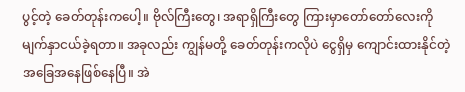ပွင့်တဲ့ ခေတ်တုန်းကပေါ့။ ဗိုလ်ကြီးတွေ၊ အရာရှိကြီးတွေ ကြားမှာတော်တော်လေးကို မျက်နှာငယ်ခဲ့ရတာ။ အခုလည်း ကျွန်မတို့ ခေတ်တုန်းကလိုပဲ ငွေရှိမှ ကျောင်းထားနိုင်တဲ့အခြေအနေဖြစ်နေပြီ။ အဲ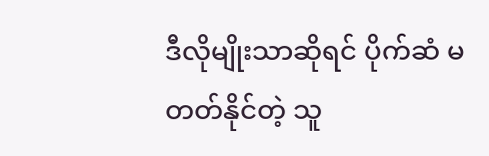ဒီလိုမျိုးသာဆိုရင် ပိုက်ဆံ မတတ်နိုင်တဲ့ သူ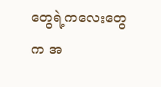တွေရဲ့ကလေးတွေက အ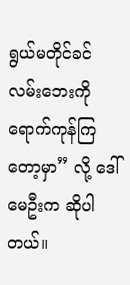ရွယ်မတိုင်ခင်လမ်းဘေးကို ရောက်ကုန်ကြတော့မှာ” လို့ ဒေါ်မေဦးက ဆိုပါတယ်။